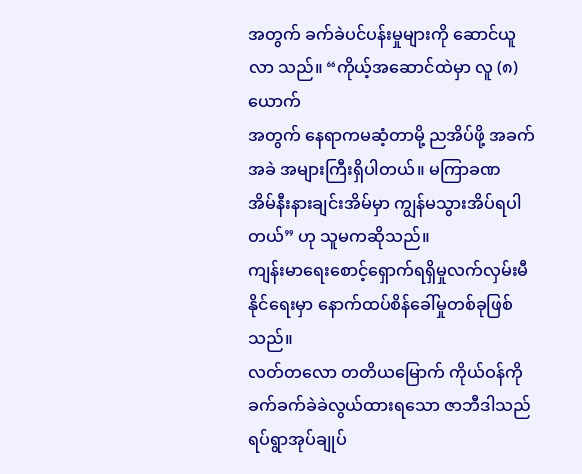အတွက် ခက်ခဲပင်ပန်းမှုများကို ဆောင်ယူလာ သည်။ “ကိုယ့်အဆောင်ထဲမှာ လူ (၈) ယောက်
အတွက် နေရာကမဆံ့တာမို့ ညအိပ်ဖို့ အခက်အခဲ အများကြီးရှိပါတယ်။ မကြာခဏ
အိမ်နီးနားချင်းအိမ်မှာ ကျွန်မသွားအိပ်ရပါတယ်” ဟု သူမကဆိုသည်။
ကျန်းမာရေးစောင့်ရှောက်ရရှိမှုလက်လှမ်းမီနိုင်ရေးမှာ နောက်ထပ်စိန်ခေါ်မှုတစ်ခုဖြစ်သည်။
လတ်တလော တတိယမြောက် ကိုယ်ဝန်ကို ခက်ခက်ခဲခဲလွယ်ထားရသော ဇာဘီဒါသည်
ရပ်ရွာအုပ်ချုပ်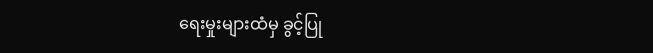ရေးမှုးများထံမှ ခွင့်ပြု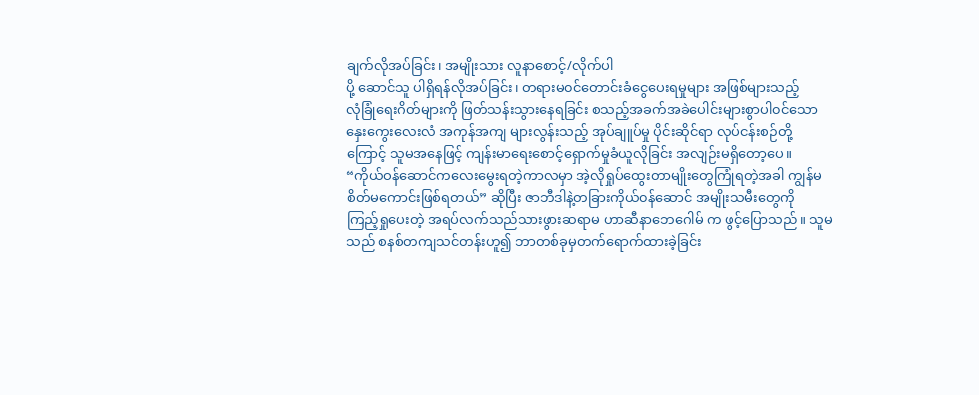ချက်လိုအပ်ခြင်း၊ အမျိုးသား လူနာစောင့်/လိုက်ပါ
ပို့ ဆောင်သူ ပါရှိရန်လိုအပ်ခြင်း၊ တရားမ၀င်တောင်းခံငွေပေးရမှုများ အဖြစ်များသည့်
လုံခြုံရေးဂိတ်များကို ဖြတ်သန်းသွားနေရခြင်း စသည့်အခက်အခဲပေါင်းများစွာပါ၀င်သော
နှေးကွေးလေးလံ အကုန်အကျ များလွန်းသည့် အုပ်ချူပ်မှု ပိုင်းဆိုင်ရာ လုပ်ငန်းစဉ်တို့
ကြောင့် သူမအနေဖြင့် ကျန်းမာရေးစောင့်ရှောက်မှုခံယူလိုခြင်း အလျဉ်းမရှိတော့ပေ။
“ကိုယ်ဝန်ဆောင်ကလေးမွေးရတဲ့ကာလမှာ အဲ့လိုရှုပ်ထွေးတာမျိုးတွေကြုံရတဲ့အခါ ကျွန်မ
စိတ်မကောင်းဖြစ်ရတယ်” ဆိုပြီး ဇာဘီဒါနဲ့တခြားကိုယ်၀န်ဆောင် အမျိုးသမီးတွေကို
ကြည့်ရှုပေးတဲ့ အရပ်လက်သည်သားဖွားဆရာမ ဟာဆီနာဘေဂေါမ် က ဖွင့်ပြောသည်။ သူမ
သည် စနစ်တကျသင်တန်းဟူ၍ ဘာတစ်ခုမှတက်ရောက်ထားခဲ့ခြင်း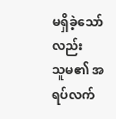မရှိခဲ့သော်လည်း
သူမ၏ အရပ်လက်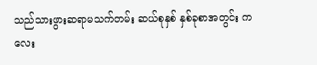သည်သားဖွားဆရာမသက်တမ်း ဆယ်စုနှစ် နှစ်ခုစာအတွင်း ကလေး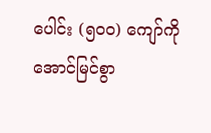ပေါင်း (၅၀၀) ကျော်ကို အောင်မြင်စွာ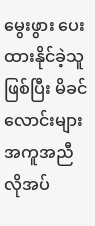မွေးဖွား ပေးထားနိုင်ခဲ့သူဖြစ်ပြီး မိခင်လောင်းများ
အကူအညီလိုအပ်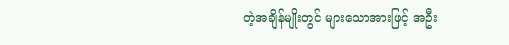တဲ့အချိန်မျိုးတွင် များသောအားဖြင့် အဦး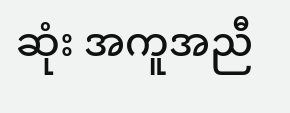ဆုံး အကူအညီ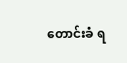တောင်းခံ ရ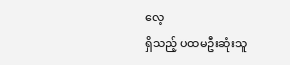လေ့
ရှိသည့် ပထမဦးဆုံးသူ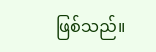ဖြစ်သည်။